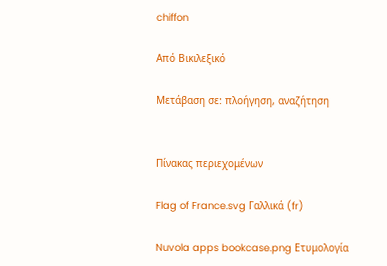chiffon

Από Βικιλεξικό

Μετάβαση σε: πλοήγηση, αναζήτηση


Πίνακας περιεχομένων

Flag of France.svg Γαλλικά (fr)

Nuvola apps bookcase.png Ετυμολογία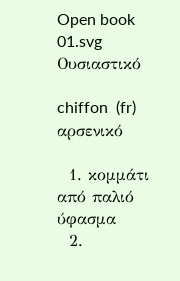Open book 01.svg Ουσιαστικό

chiffon  (fr) αρσενικό

  1. κομμάτι από παλιό ύφασμα
  2.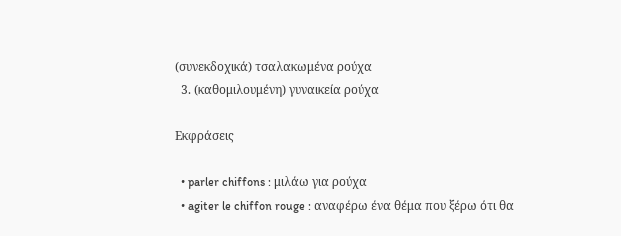(συνεκδοχικά) τσαλακωμένα ρούχα
  3. (καθομιλουμένη) γυναικεία ρούχα

Εκφράσεις

  • parler chiffons : μιλάω για ρούχα
  • agiter le chiffon rouge : αναφέρω ένα θέμα που ξέρω ότι θα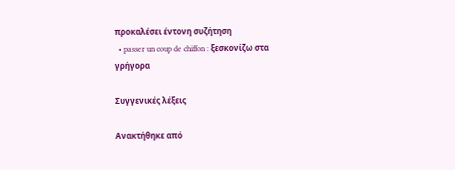προκαλέσει έντονη συζήτηση
  • passer un coup de chiffon : ξεσκονίζω στα γρήγορα

Συγγενικές λέξεις

Ανακτήθηκε από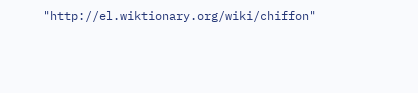"http://el.wiktionary.org/wiki/chiffon"